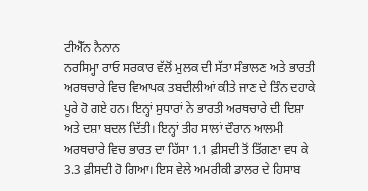ਟੀਐੱਨ ਨੈਨਾਨ
ਨਰਸਿਮ੍ਹਾ ਰਾਓ ਸਰਕਾਰ ਵੱਲੋਂ ਮੁਲਕ ਦੀ ਸੱਤਾ ਸੰਭਾਲਣ ਅਤੇ ਭਾਰਤੀ ਅਰਥਚਾਰੇ ਵਿਚ ਵਿਆਪਕ ਤਬਦੀਲੀਆਂ ਕੀਤੇ ਜਾਣ ਦੇ ਤਿੰਨ ਦਹਾਕੇ ਪੂਰੇ ਹੋ ਗਏ ਹਨ। ਇਨ੍ਹਾਂ ਸੁਧਾਰਾਂ ਨੇ ਭਾਰਤੀ ਅਰਥਚਾਰੇ ਦੀ ਦਿਸ਼ਾ ਅਤੇ ਦਸ਼ਾ ਬਦਲ ਦਿੱਤੀ। ਇਨ੍ਹਾਂ ਤੀਹ ਸਾਲਾਂ ਦੌਰਾਨ ਆਲਮੀ ਅਰਥਚਾਰੇ ਵਿਚ ਭਾਰਤ ਦਾ ਹਿੱਸਾ 1.1 ਫ਼ੀਸਦੀ ਤੋਂ ਤਿੱਗਣਾ ਵਧ ਕੇ 3.3 ਫ਼ੀਸਦੀ ਹੋ ਗਿਆ। ਇਸ ਵੇਲੇ ਅਮਰੀਕੀ ਡਾਲਰ ਦੇ ਹਿਸਾਬ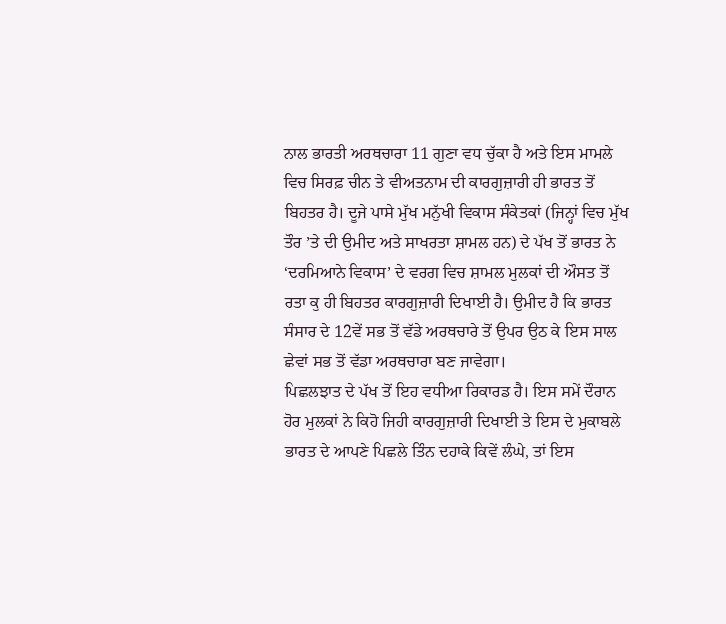ਨਾਲ ਭਾਰਤੀ ਅਰਥਚਾਰਾ 11 ਗੁਣਾ ਵਧ ਚੁੱਕਾ ਹੈ ਅਤੇ ਇਸ ਮਾਮਲੇ ਵਿਚ ਸਿਰਫ਼ ਚੀਨ ਤੇ ਵੀਅਤਨਾਮ ਦੀ ਕਾਰਗੁਜ਼ਾਰੀ ਹੀ ਭਾਰਤ ਤੋਂ ਬਿਹਤਰ ਹੈ। ਦੂਜੇ ਪਾਸੇ ਮੁੱਖ ਮਨੁੱਖੀ ਵਿਕਾਸ ਸੰਕੇਤਕਾਂ (ਜਿਨ੍ਹਾਂ ਵਿਚ ਮੁੱਖ ਤੌਰ ’ਤੇ ਦੀ ਉਮੀਦ ਅਤੇ ਸਾਖਰਤਾ ਸ਼ਾਮਲ ਹਨ) ਦੇ ਪੱਖ ਤੋਂ ਭਾਰਤ ਨੇ ‘ਦਰਮਿਆਨੇ ਵਿਕਾਸ’ ਦੇ ਵਰਗ ਵਿਚ ਸ਼ਾਮਲ ਮੁਲਕਾਂ ਦੀ ਔਸਤ ਤੋਂ ਰਤਾ ਕੁ ਹੀ ਬਿਹਤਰ ਕਾਰਗੁਜ਼ਾਰੀ ਦਿਖਾਈ ਹੈ। ਉਮੀਦ ਹੈ ਕਿ ਭਾਰਤ ਸੰਸਾਰ ਦੇ 12ਵੇਂ ਸਭ ਤੋਂ ਵੱਡੇ ਅਰਥਚਾਰੇ ਤੋਂ ਉਪਰ ਉਠ ਕੇ ਇਸ ਸਾਲ ਛੇਵਾਂ ਸਭ ਤੋਂ ਵੱਡਾ ਅਰਥਚਾਰਾ ਬਣ ਜਾਵੇਗਾ।
ਪਿਛਲਝਾਤ ਦੇ ਪੱਖ ਤੋਂ ਇਹ ਵਧੀਆ ਰਿਕਾਰਡ ਹੈ। ਇਸ ਸਮੇਂ ਦੌਰਾਨ ਹੋਰ ਮੁਲਕਾਂ ਨੇ ਕਿਹੋ ਜਿਹੀ ਕਾਰਗੁਜ਼ਾਰੀ ਦਿਖਾਈ ਤੇ ਇਸ ਦੇ ਮੁਕਾਬਲੇ ਭਾਰਤ ਦੇ ਆਪਣੇ ਪਿਛਲੇ ਤਿੰਨ ਦਹਾਕੇ ਕਿਵੇਂ ਲੰਘੇ, ਤਾਂ ਇਸ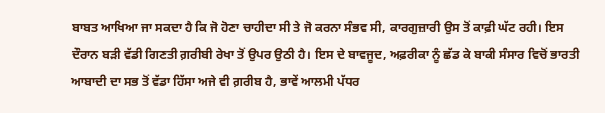ਬਾਬਤ ਆਖਿਆ ਜਾ ਸਕਦਾ ਹੈ ਕਿ ਜੋ ਹੋਣਾ ਚਾਹੀਦਾ ਸੀ ਤੇ ਜੋ ਕਰਨਾ ਸੰਭਵ ਸੀ, ਕਾਰਗੁਜ਼ਾਰੀ ਉਸ ਤੋਂ ਕਾਫ਼ੀ ਘੱਟ ਰਹੀ। ਇਸ ਦੌਰਾਨ ਬੜੀ ਵੱਡੀ ਗਿਣਤੀ ਗ਼ਰੀਬੀ ਰੇਖਾ ਤੋਂ ਉਪਰ ਉਠੀ ਹੈ। ਇਸ ਦੇ ਬਾਵਜੂਦ, ਅਫ਼ਰੀਕਾ ਨੂੰ ਛੱਡ ਕੇ ਬਾਕੀ ਸੰਸਾਰ ਵਿਚੋਂ ਭਾਰਤੀ ਆਬਾਦੀ ਦਾ ਸਭ ਤੋਂ ਵੱਡਾ ਹਿੱਸਾ ਅਜੇ ਵੀ ਗ਼ਰੀਬ ਹੈ, ਭਾਵੇਂ ਆਲਮੀ ਪੱਧਰ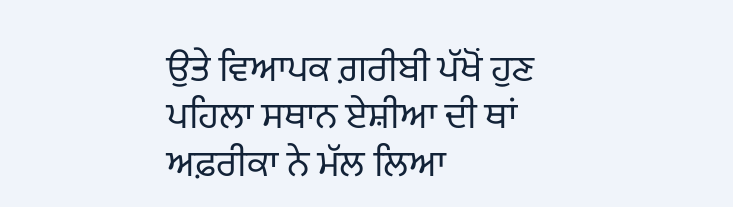ਉਤੇ ਵਿਆਪਕ ਗ਼ਰੀਬੀ ਪੱਖੋਂ ਹੁਣ ਪਹਿਲਾ ਸਥਾਨ ਏਸ਼ੀਆ ਦੀ ਥਾਂ ਅਫ਼ਰੀਕਾ ਨੇ ਮੱਲ ਲਿਆ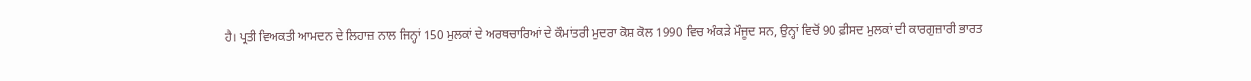ਹੈ। ਪ੍ਰਤੀ ਵਿਅਕਤੀ ਆਮਦਨ ਦੇ ਲਿਹਾਜ਼ ਨਾਲ ਜਿਨ੍ਹਾਂ 150 ਮੁਲਕਾਂ ਦੇ ਅਰਥਚਾਰਿਆਂ ਦੇ ਕੌਮਾਂਤਰੀ ਮੁਦਰਾ ਕੋਸ਼ ਕੋਲ 1990 ਵਿਚ ਅੰਕੜੇ ਮੌਜੂਦ ਸਨ, ਉਨ੍ਹਾਂ ਵਿਚੋਂ 90 ਫ਼ੀਸਦ ਮੁਲਕਾਂ ਦੀ ਕਾਰਗੁਜ਼ਾਰੀ ਭਾਰਤ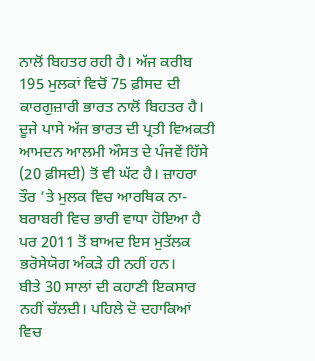ਨਾਲੋਂ ਬਿਹਤਰ ਰਹੀ ਹੈ। ਅੱਜ ਕਰੀਬ 195 ਮੁਲਕਾਂ ਵਿਚੋਂ 75 ਫ਼ੀਸਦ ਦੀ ਕਾਰਗੁਜ਼ਾਰੀ ਭਾਰਤ ਨਾਲੋਂ ਬਿਹਤਰ ਹੈ। ਦੂਜੇ ਪਾਸੇ ਅੱਜ ਭਾਰਤ ਦੀ ਪ੍ਰਤੀ ਵਿਅਕਤੀ ਆਮਦਨ ਆਲਮੀ ਔਸਤ ਦੇ ਪੰਜਵੇਂ ਹਿੱਸੇ (20 ਫ਼ੀਸਦੀ) ਤੋਂ ਵੀ ਘੱਟ ਹੈ। ਜ਼ਾਹਰਾ ਤੌਰ ’ਤੇ ਮੁਲਕ ਵਿਚ ਆਰਥਿਕ ਨਾ-ਬਰਾਬਰੀ ਵਿਚ ਭਾਰੀ ਵਾਧਾ ਹੋਇਆ ਹੈ ਪਰ 2011 ਤੋਂ ਬਾਅਦ ਇਸ ਮੁਤੱਲਕ ਭਰੋਸੇਯੋਗ ਅੰਕੜੇ ਹੀ ਨਹੀਂ ਹਨ।
ਬੀਤੇ 30 ਸਾਲਾਂ ਦੀ ਕਹਾਣੀ ਇਕਸਾਰ ਨਹੀਂ ਚੱਲਦੀ। ਪਹਿਲੇ ਦੋ ਦਹਾਕਿਆਂ ਵਿਚ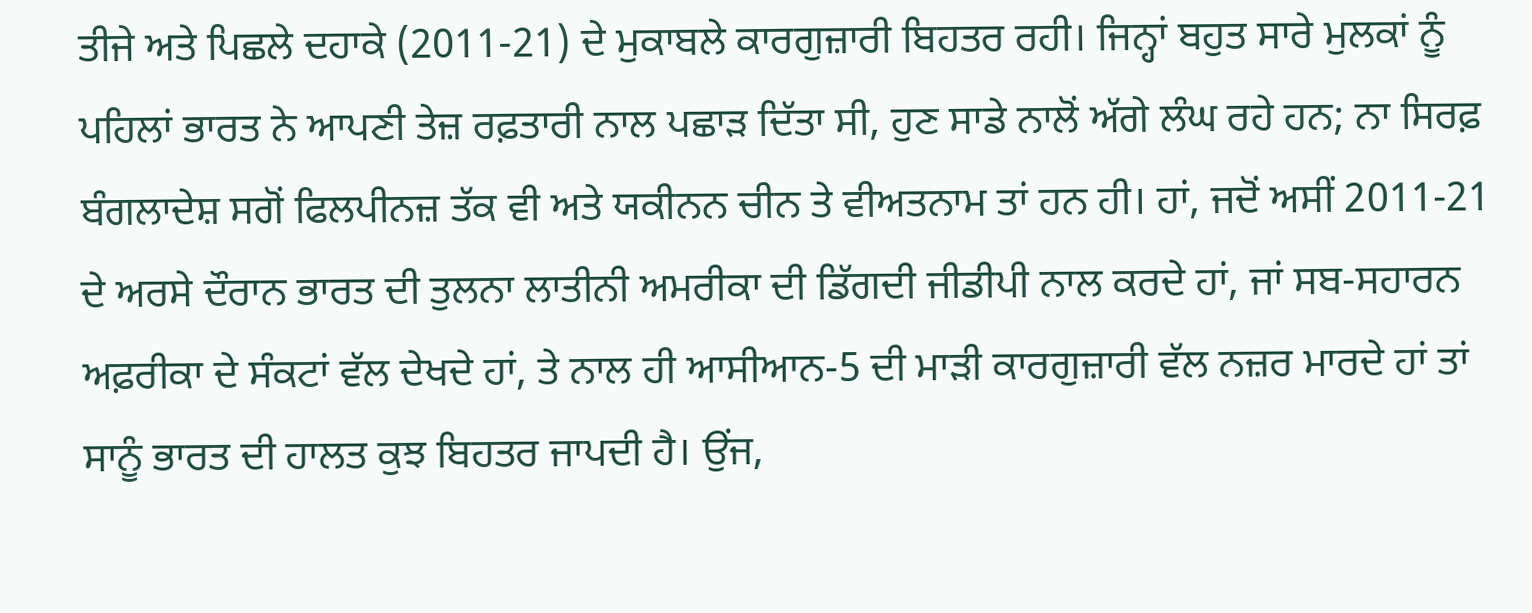ਤੀਜੇ ਅਤੇ ਪਿਛਲੇ ਦਹਾਕੇ (2011-21) ਦੇ ਮੁਕਾਬਲੇ ਕਾਰਗੁਜ਼ਾਰੀ ਬਿਹਤਰ ਰਹੀ। ਜਿਨ੍ਹਾਂ ਬਹੁਤ ਸਾਰੇ ਮੁਲਕਾਂ ਨੂੰ ਪਹਿਲਾਂ ਭਾਰਤ ਨੇ ਆਪਣੀ ਤੇਜ਼ ਰਫ਼ਤਾਰੀ ਨਾਲ ਪਛਾੜ ਦਿੱਤਾ ਸੀ, ਹੁਣ ਸਾਡੇ ਨਾਲੋਂ ਅੱਗੇ ਲੰਘ ਰਹੇ ਹਨ; ਨਾ ਸਿਰਫ਼ ਬੰਗਲਾਦੇਸ਼ ਸਗੋਂ ਫਿਲਪੀਨਜ਼ ਤੱਕ ਵੀ ਅਤੇ ਯਕੀਨਨ ਚੀਨ ਤੇ ਵੀਅਤਨਾਮ ਤਾਂ ਹਨ ਹੀ। ਹਾਂ, ਜਦੋਂ ਅਸੀਂ 2011-21 ਦੇ ਅਰਸੇ ਦੌਰਾਨ ਭਾਰਤ ਦੀ ਤੁਲਨਾ ਲਾਤੀਨੀ ਅਮਰੀਕਾ ਦੀ ਡਿੱਗਦੀ ਜੀਡੀਪੀ ਨਾਲ ਕਰਦੇ ਹਾਂ, ਜਾਂ ਸਬ-ਸਹਾਰਨ ਅਫ਼ਰੀਕਾ ਦੇ ਸੰਕਟਾਂ ਵੱਲ ਦੇਖਦੇ ਹਾਂ, ਤੇ ਨਾਲ ਹੀ ਆਸੀਆਨ-5 ਦੀ ਮਾੜੀ ਕਾਰਗੁਜ਼ਾਰੀ ਵੱਲ ਨਜ਼ਰ ਮਾਰਦੇ ਹਾਂ ਤਾਂ ਸਾਨੂੰ ਭਾਰਤ ਦੀ ਹਾਲਤ ਕੁਝ ਬਿਹਤਰ ਜਾਪਦੀ ਹੈ। ਉਂਜ,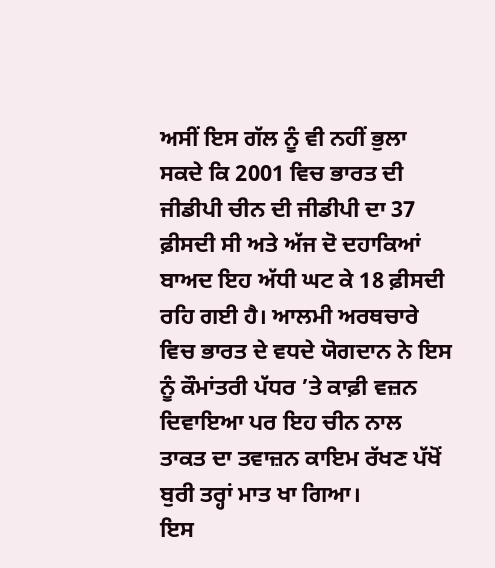ਅਸੀਂ ਇਸ ਗੱਲ ਨੂੰ ਵੀ ਨਹੀਂ ਭੁਲਾ ਸਕਦੇ ਕਿ 2001 ਵਿਚ ਭਾਰਤ ਦੀ ਜੀਡੀਪੀ ਚੀਨ ਦੀ ਜੀਡੀਪੀ ਦਾ 37 ਫ਼ੀਸਦੀ ਸੀ ਅਤੇ ਅੱਜ ਦੋ ਦਹਾਕਿਆਂ ਬਾਅਦ ਇਹ ਅੱਧੀ ਘਟ ਕੇ 18 ਫ਼ੀਸਦੀ ਰਹਿ ਗਈ ਹੈ। ਆਲਮੀ ਅਰਥਚਾਰੇ ਵਿਚ ਭਾਰਤ ਦੇ ਵਧਦੇ ਯੋਗਦਾਨ ਨੇ ਇਸ ਨੂੰ ਕੌਮਾਂਤਰੀ ਪੱਧਰ ’ਤੇ ਕਾਫ਼ੀ ਵਜ਼ਨ ਦਿਵਾਇਆ ਪਰ ਇਹ ਚੀਨ ਨਾਲ ਤਾਕਤ ਦਾ ਤਵਾਜ਼ਨ ਕਾਇਮ ਰੱਖਣ ਪੱਖੋਂ ਬੁਰੀ ਤਰ੍ਹਾਂ ਮਾਤ ਖਾ ਗਿਆ।
ਇਸ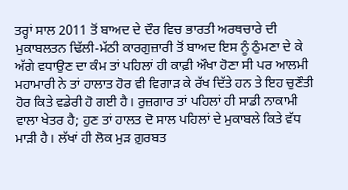ਤਰ੍ਹਾਂ ਸਾਲ 2011 ਤੋਂ ਬਾਅਦ ਦੇ ਦੌਰ ਵਿਚ ਭਾਰਤੀ ਅਰਥਚਾਰੇ ਦੀ ਮੁਕਾਬਲਤਨ ਢਿੱਲੀ-ਮੱਠੀ ਕਾਰਗੁਜ਼ਾਰੀ ਤੋਂ ਬਾਅਦ ਇਸ ਨੂੰ ਠੁੰਮਣਾ ਦੇ ਕੇ ਅੱਗੇ ਵਧਾਉਣ ਦਾ ਕੰਮ ਤਾਂ ਪਹਿਲਾਂ ਹੀ ਕਾਫ਼ੀ ਔਖਾ ਹੋਣਾ ਸੀ ਪਰ ਆਲਮੀ ਮਹਾਮਾਰੀ ਨੇ ਤਾਂ ਹਾਲਾਤ ਹੋਰ ਵੀ ਵਿਗਾੜ ਕੇ ਰੱਖ ਦਿੱਤੇ ਹਨ ਤੇ ਇਹ ਚੁਣੌਤੀ ਹੋਰ ਕਿਤੇ ਵਡੇਰੀ ਹੋ ਗਈ ਹੈ। ਰੁਜ਼ਗਾਰ ਤਾਂ ਪਹਿਲਾਂ ਹੀ ਸਾਡੀ ਨਾਕਾਮੀ ਵਾਲਾ ਖੇਤਰ ਹੈ; ਹੁਣ ਤਾਂ ਹਾਲਤ ਦੋ ਸਾਲ ਪਹਿਲਾਂ ਦੇ ਮੁਕਾਬਲੇ ਕਿਤੇ ਵੱਧ ਮਾੜੀ ਹੈ। ਲੱਖਾਂ ਹੀ ਲੋਕ ਮੁੜ ਗ਼ੁਰਬਤ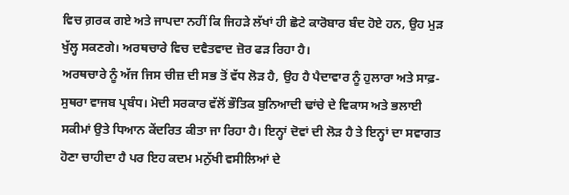ਵਿਚ ਗ਼ਰਕ ਗਏ ਅਤੇ ਜਾਪਦਾ ਨਹੀਂ ਕਿ ਜਿਹੜੇ ਲੱਖਾਂ ਹੀ ਛੋਟੇ ਕਾਰੋਬਾਰ ਬੰਦ ਹੋਏ ਹਨ, ਉਹ ਮੁੜ ਖੁੱਲ੍ਹ ਸਕਣਗੇ। ਅਰਥਚਾਰੇ ਵਿਚ ਦਵੈਤਵਾਦ ਜ਼ੋਰ ਫੜ ਰਿਹਾ ਹੈ।
ਅਰਥਚਾਰੇ ਨੂੰ ਅੱਜ ਜਿਸ ਚੀਜ਼ ਦੀ ਸਭ ਤੋਂ ਵੱਧ ਲੋੜ ਹੈ, ਉਹ ਹੈ ਪੈਦਾਵਾਰ ਨੂੰ ਹੁਲਾਰਾ ਅਤੇ ਸਾਫ਼-ਸੁਥਰਾ ਵਾਜਬ ਪ੍ਰਬੰਧ। ਮੋਦੀ ਸਰਕਾਰ ਵੱਲੋਂ ਭੌਤਿਕ ਬੁਨਿਆਦੀ ਢਾਂਚੇ ਦੇ ਵਿਕਾਸ ਅਤੇ ਭਲਾਈ ਸਕੀਮਾਂ ਉਤੇ ਧਿਆਨ ਕੇਂਦਰਿਤ ਕੀਤਾ ਜਾ ਰਿਹਾ ਹੈ। ਇਨ੍ਹਾਂ ਦੋਵਾਂ ਦੀ ਲੋੜ ਹੈ ਤੇ ਇਨ੍ਹਾਂ ਦਾ ਸਵਾਗਤ ਹੋਣਾ ਚਾਹੀਦਾ ਹੈ ਪਰ ਇਹ ਕਦਮ ਮਨੁੱਖੀ ਵਸੀਲਿਆਂ ਦੇ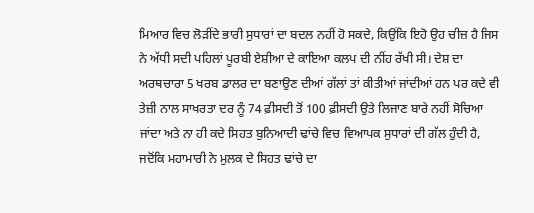ਮਿਆਰ ਵਿਚ ਲੋੜੀਂਦੇ ਭਾਰੀ ਸੁਧਾਰਾਂ ਦਾ ਬਦਲ ਨਹੀਂ ਹੋ ਸਕਦੇ, ਕਿਉਂਕਿ ਇਹੋ ਉਹ ਚੀਜ਼ ਹੈ ਜਿਸ ਨੇ ਅੱਧੀ ਸਦੀ ਪਹਿਲਾਂ ਪੂਰਬੀ ਏਸ਼ੀਆ ਦੇ ਕਾਇਆ ਕਲਪ ਦੀ ਨੀਂਹ ਰੱਖੀ ਸੀ। ਦੇਸ਼ ਦਾ ਅਰਥਚਾਰਾ 5 ਖਰਬ ਡਾਲਰ ਦਾ ਬਣਾਉਣ ਦੀਆਂ ਗੱਲਾਂ ਤਾਂ ਕੀਤੀਆਂ ਜਾਂਦੀਆਂ ਹਨ ਪਰ ਕਦੇ ਵੀ ਤੇਜ਼ੀ ਨਾਲ ਸਾਖਰਤਾ ਦਰ ਨੂੰ 74 ਫ਼ੀਸਦੀ ਤੋਂ 100 ਫ਼ੀਸਦੀ ਉਤੇ ਲਿਜਾਣ ਬਾਰੇ ਨਹੀਂ ਸੋਚਿਆ ਜਾਂਦਾ ਅਤੇ ਨਾ ਹੀ ਕਦੇ ਸਿਹਤ ਬੁਨਿਆਦੀ ਢਾਂਚੇ ਵਿਚ ਵਿਆਪਕ ਸੁਧਾਰਾਂ ਦੀ ਗੱਲ ਹੁੰਦੀ ਹੈ, ਜਦੋਂਕਿ ਮਹਾਮਾਰੀ ਨੇ ਮੁਲਕ ਦੇ ਸਿਹਤ ਢਾਂਚੇ ਦਾ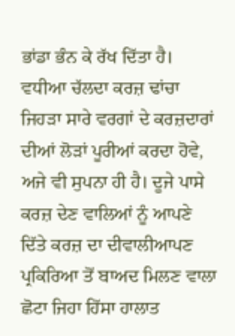ਭਾਂਡਾ ਭੰਨ ਕੇ ਰੱਖ ਦਿੱਤਾ ਹੈ।
ਵਧੀਆ ਚੱਲਦਾ ਕਰਜ਼ ਢਾਂਚਾ ਜਿਹੜਾ ਸਾਰੇ ਵਰਗਾਂ ਦੇ ਕਰਜ਼ਦਾਰਾਂ ਦੀਆਂ ਲੋੜਾਂ ਪੂਰੀਆਂ ਕਰਦਾ ਹੋਵੇ, ਅਜੇ ਵੀ ਸੁਪਨਾ ਹੀ ਹੈ। ਦੂਜੇ ਪਾਸੇ ਕਰਜ਼ ਦੇਣ ਵਾਲਿਆਂ ਨੂੰ ਆਪਣੇ ਦਿੱਤੇ ਕਰਜ਼ ਦਾ ਦੀਵਾਲੀਆਪਣ ਪ੍ਰਕਿਰਿਆ ਤੋਂ ਬਾਅਦ ਮਿਲਣ ਵਾਲਾ ਛੋਟਾ ਜਿਹਾ ਹਿੱਸਾ ਹਾਲਾਤ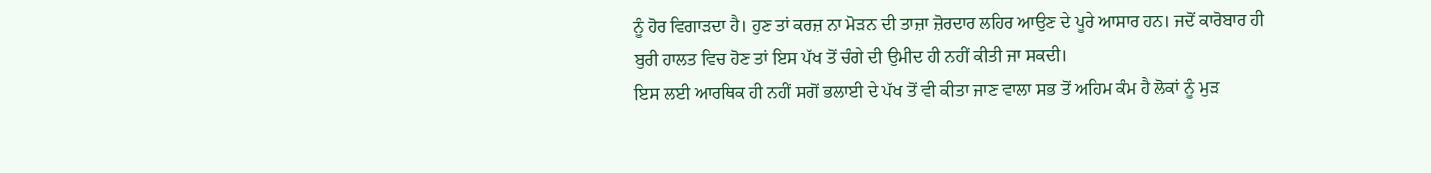ਨੂੰ ਹੋਰ ਵਿਗਾੜਦਾ ਹੈ। ਹੁਣ ਤਾਂ ਕਰਜ਼ ਨਾ ਮੋੜਨ ਦੀ ਤਾਜ਼ਾ ਜ਼ੋਰਦਾਰ ਲਹਿਰ ਆਉਣ ਦੇ ਪੂਰੇ ਆਸਾਰ ਹਨ। ਜਦੋਂ ਕਾਰੋਬਾਰ ਹੀ ਬੁਰੀ ਹਾਲਤ ਵਿਚ ਹੋਣ ਤਾਂ ਇਸ ਪੱਖ ਤੋਂ ਚੰਗੇ ਦੀ ਉਮੀਦ ਹੀ ਨਹੀਂ ਕੀਤੀ ਜਾ ਸਕਦੀ।
ਇਸ ਲਈ ਆਰਥਿਕ ਹੀ ਨਹੀਂ ਸਗੋਂ ਭਲਾਈ ਦੇ ਪੱਖ ਤੋਂ ਵੀ ਕੀਤਾ ਜਾਣ ਵਾਲਾ ਸਭ ਤੋਂ ਅਹਿਮ ਕੰਮ ਹੈ ਲੋਕਾਂ ਨੂੰ ਮੁੜ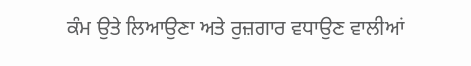ਕੰਮ ਉਤੇ ਲਿਆਉਣਾ ਅਤੇ ਰੁਜ਼ਗਾਰ ਵਧਾਉਣ ਵਾਲੀਆਂ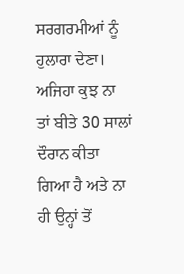ਸਰਗਰਮੀਆਂ ਨੂੰ ਹੁਲਾਰਾ ਦੇਣਾ। ਅਜਿਹਾ ਕੁਝ ਨਾ ਤਾਂ ਬੀਤੇ 30 ਸਾਲਾਂ ਦੌਰਾਨ ਕੀਤਾ ਗਿਆ ਹੈ ਅਤੇ ਨਾ ਹੀ ਉਨ੍ਹਾਂ ਤੋਂ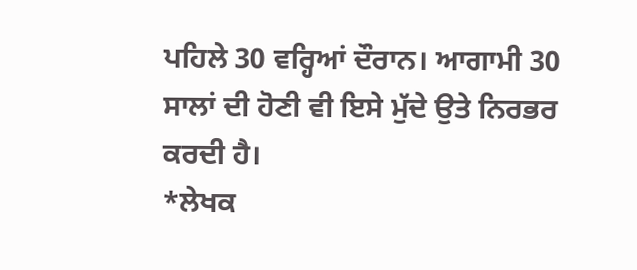ਪਹਿਲੇ 30 ਵਰ੍ਹਿਆਂ ਦੌਰਾਨ। ਆਗਾਮੀ 30 ਸਾਲਾਂ ਦੀ ਹੋਣੀ ਵੀ ਇਸੇ ਮੁੱਦੇ ਉਤੇ ਨਿਰਭਰ ਕਰਦੀ ਹੈ।
*ਲੇਖਕ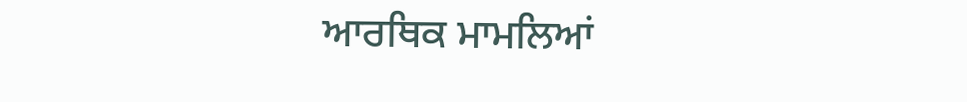ਆਰਥਿਕ ਮਾਮਲਿਆਂ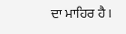ਦਾ ਮਾਹਿਰ ਹੈ।